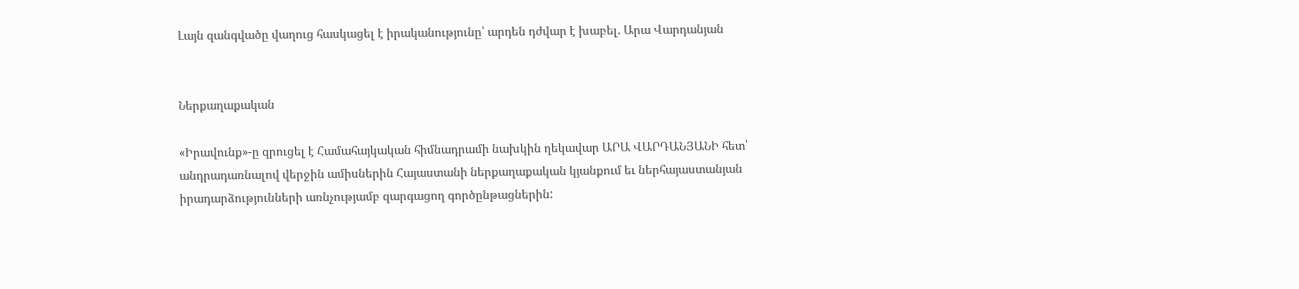Լայն զանգվածը վաղուց հասկացել է իրականությունը՝ արդեն դժվար է խաբել. Արա Վարդանյան


Ներքաղաքական

«Իրավունք»-ը զրուցել է Համահայկական հիմնադրամի նախկին ղեկավար ԱՐԱ ՎԱՐԴԱՆՅԱՆԻ հետ՝ անդրադառնալով վերջին ամիսներին Հայաստանի ներքաղաքական կյանքում եւ ներհայաստանյան իրադարձությունների առնչությամբ զարգացող գործընթացներին: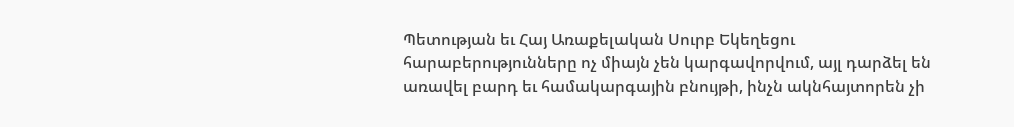Պետության եւ Հայ Առաքելական Սուրբ Եկեղեցու հարաբերությունները ոչ միայն չեն կարգավորվում, այլ դարձել են առավել բարդ եւ համակարգային բնույթի, ինչն ակնհայտորեն չի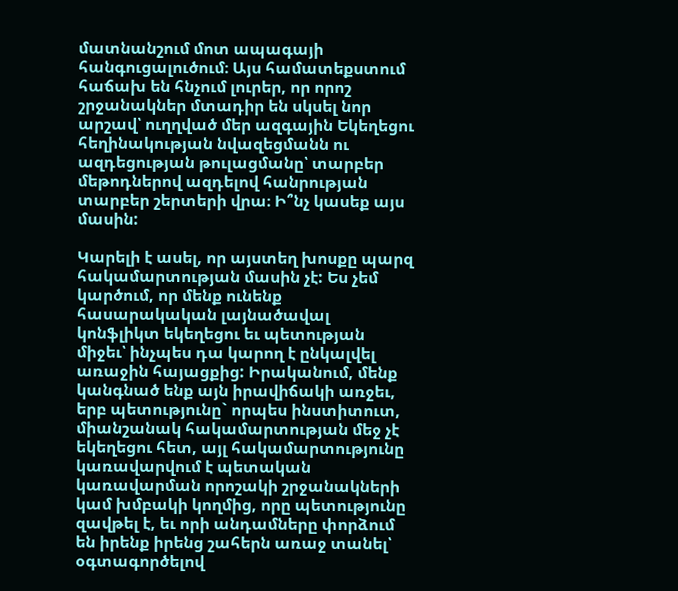մատնանշում մոտ ապագայի հանգուցալուծում։ Այս համատեքստում հաճախ են հնչում լուրեր, որ որոշ շրջանակներ մտադիր են սկսել նոր արշավ՝ ուղղված մեր ազգային Եկեղեցու հեղինակության նվազեցմանն ու ազդեցության թուլացմանը՝ տարբեր մեթոդներով ազդելով հանրության տարբեր շերտերի վրա։ Ի՞նչ կասեք այս մասին:

Կարելի է ասել, որ այստեղ խոսքը պարզ հակամարտության մասին չէ: Ես չեմ կարծում, որ մենք ունենք հասարակական լայնածավալ կոնֆլիկտ եկեղեցու եւ պետության միջեւ՝ ինչպես դա կարող է ընկալվել առաջին հայացքից: Իրականում, մենք կանգնած ենք այն իրավիճակի առջեւ, երբ պետությունը` որպես ինստիտուտ, միանշանակ հակամարտության մեջ չէ եկեղեցու հետ, այլ հակամարտությունը կառավարվում է պետական կառավարման որոշակի շրջանակների կամ խմբակի կողմից, որը պետությունը զավթել է, եւ որի անդամները փորձում են իրենք իրենց շահերն առաջ տանել՝ օգտագործելով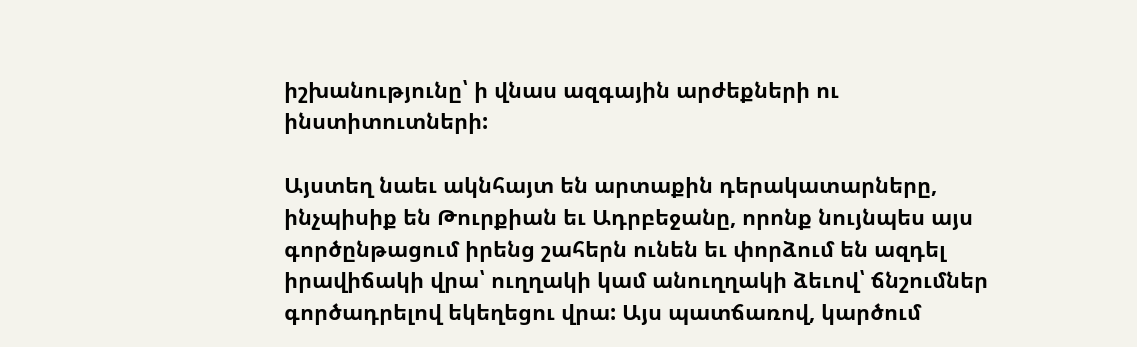իշխանությունը՝ ի վնաս ազգային արժեքների ու ինստիտուտների:

Այստեղ նաեւ ակնհայտ են արտաքին դերակատարները, ինչպիսիք են Թուրքիան եւ Ադրբեջանը, որոնք նույնպես այս գործընթացում իրենց շահերն ունեն եւ փորձում են ազդել իրավիճակի վրա՝ ուղղակի կամ անուղղակի ձեւով՝ ճնշումներ գործադրելով եկեղեցու վրա: Այս պատճառով, կարծում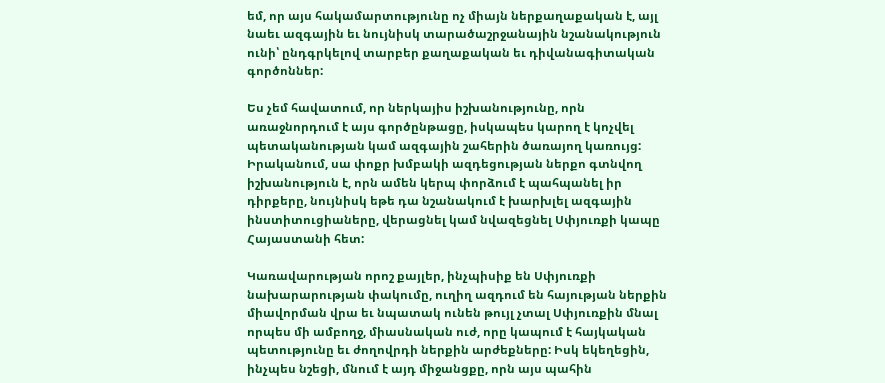եմ, որ այս հակամարտությունը ոչ միայն ներքաղաքական է, այլ նաեւ ազգային եւ նույնիսկ տարածաշրջանային նշանակություն ունի՝ ընդգրկելով տարբեր քաղաքական եւ դիվանագիտական գործոններ:

Ես չեմ հավատում, որ ներկայիս իշխանությունը, որն առաջնորդում է այս գործընթացը, իսկապես կարող է կոչվել պետականության կամ ազգային շահերին ծառայող կառույց: Իրականում, սա փոքր խմբակի ազդեցության ներքո գտնվող իշխանություն է, որն ամեն կերպ փորձում է պահպանել իր դիրքերը, նույնիսկ եթե դա նշանակում է խարխլել ազգային ինստիտուցիաները, վերացնել կամ նվազեցնել Սփյուռքի կապը Հայաստանի հետ:

Կառավարության որոշ քայլեր, ինչպիսիք են Սփյուռքի նախարարության փակումը, ուղիղ ազդում են հայության ներքին միավորման վրա եւ նպատակ ունեն թույլ չտալ Սփյուռքին մնալ որպես մի ամբողջ, միասնական ուժ, որը կապում է հայկական պետությունը եւ ժողովրդի ներքին արժեքները: Իսկ եկեղեցին, ինչպես նշեցի, մնում է այդ միջանցքը, որն այս պահին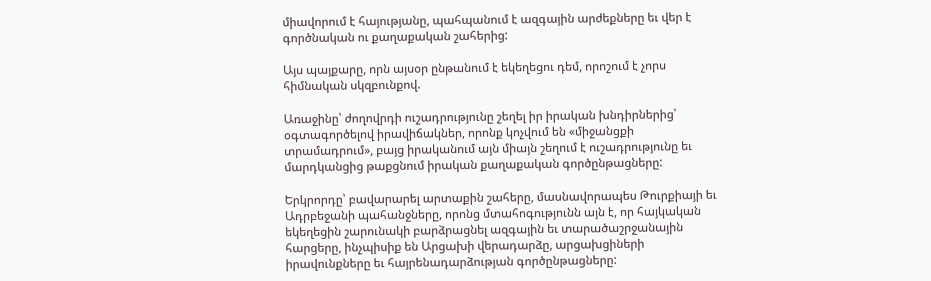միավորում է հայությանը, պահպանում է ազգային արժեքները եւ վեր է գործնական ու քաղաքական շահերից:

Այս պայքարը, որն այսօր ընթանում է եկեղեցու դեմ, որոշում է չորս հիմնական սկզբունքով.

Առաջինը՝ ժողովրդի ուշադրությունը շեղել իր իրական խնդիրներից՝ օգտագործելով իրավիճակներ, որոնք կոչվում են «միջանցքի տրամադրում», բայց իրականում այն միայն շեղում է ուշադրությունը եւ մարդկանցից թաքցնում իրական քաղաքական գործընթացները:

Երկրորդը՝ բավարարել արտաքին շահերը, մասնավորապես Թուրքիայի եւ Ադրբեջանի պահանջները, որոնց մտահոգությունն այն է, որ հայկական եկեղեցին շարունակի բարձրացնել ազգային եւ տարածաշրջանային հարցերը, ինչպիսիք են Արցախի վերադարձը, արցախցիների իրավունքները եւ հայրենադարձության գործընթացները: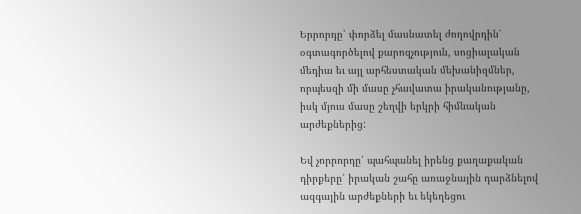Երրորդը՝ փորձել մասնատել ժողովրդին՝ օգտագործելով քարոզչություն, սոցիալական մեդիա եւ այլ արհեստական մեխանիզմներ, որպեսզի մի մասը չհավատա իրականությանը, իսկ մյուս մասը շեղվի երկրի հիմնական արժեքներից:

Եվ չորրորդը՝ պահպանել իրենց քաղաքական դիրքերը՝ իրական շահը առաջնային դարձնելով ազգային արժեքների եւ եկեղեցու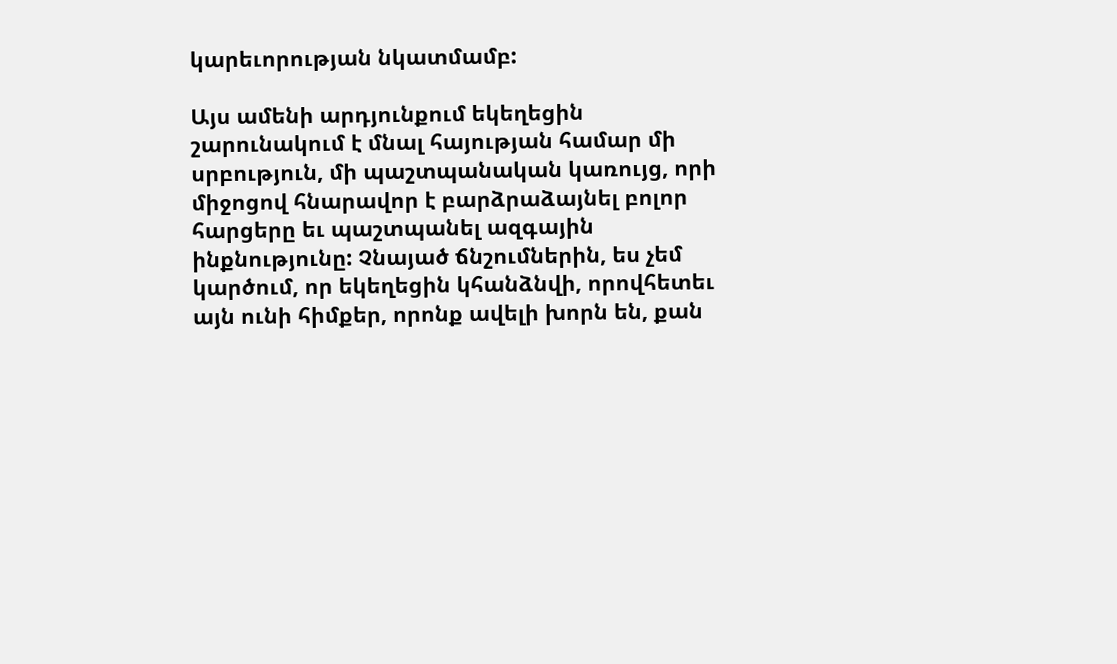կարեւորության նկատմամբ:

Այս ամենի արդյունքում եկեղեցին շարունակում է մնալ հայության համար մի սրբություն, մի պաշտպանական կառույց, որի միջոցով հնարավոր է բարձրաձայնել բոլոր հարցերը եւ պաշտպանել ազգային ինքնությունը: Չնայած ճնշումներին, ես չեմ կարծում, որ եկեղեցին կհանձնվի, որովհետեւ այն ունի հիմքեր, որոնք ավելի խորն են, քան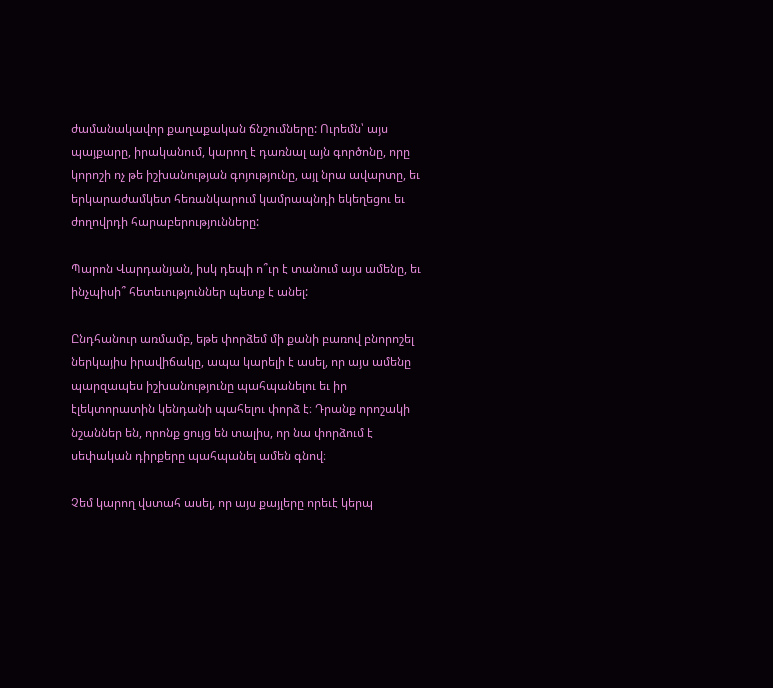ժամանակավոր քաղաքական ճնշումները: Ուրեմն՝ այս պայքարը, իրականում, կարող է դառնալ այն գործոնը, որը կորոշի ոչ թե իշխանության գոյությունը, այլ նրա ավարտը, եւ երկարաժամկետ հեռանկարում կամրապնդի եկեղեցու եւ ժողովրդի հարաբերությունները:

Պարոն Վարդանյան, իսկ դեպի ո՞ւր է տանում այս ամենը, եւ ինչպիսի՞ հետեւություններ պետք է անել:

Ընդհանուր առմամբ, եթե փորձեմ մի քանի բառով բնորոշել ներկայիս իրավիճակը, ապա կարելի է ասել, որ այս ամենը պարզապես իշխանությունը պահպանելու եւ իր էլեկտորատին կենդանի պահելու փորձ է։ Դրանք որոշակի նշաններ են, որոնք ցույց են տալիս, որ նա փորձում է սեփական դիրքերը պահպանել ամեն գնով։

Չեմ կարող վստահ ասել, որ այս քայլերը որեւէ կերպ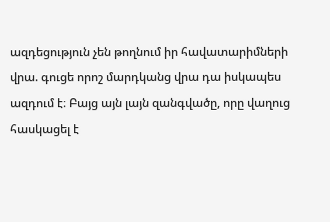ազդեցություն չեն թողնում իր հավատարիմների վրա. գուցե որոշ մարդկանց վրա դա իսկապես ազդում է։ Բայց այն լայն զանգվածը, որը վաղուց հասկացել է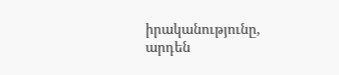իրականությունը, արդեն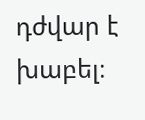դժվար է խաբել։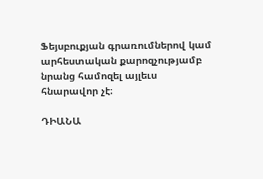Ֆեյսբուքյան գրառումներով կամ արհեստական քարոզչությամբ նրանց համոզել այլեւս հնարավոր չէ։

ԴԻԱՆԱ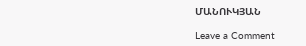ՄԱՆՈՒԿՅԱՆ

Leave a Comment